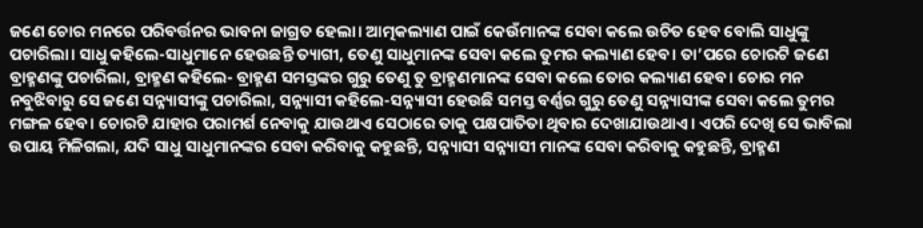ଜଣେ ଚୋର ମନରେ ପରିବର୍ତ୍ତନର ଭାବନା ଜାଗ୍ରତ ହେଲା। ଆତ୍ମକଲ୍ୟାଣ ପାଇଁ କେଉଁମାନଙ୍କ ସେବା କଲେ ଉଚିତ ହେବ ବୋଲି ସାଧୁଙ୍କୁ ପଚାରିଲା। ସାଧୁ କହିଲେ-ସାଧୁମାନେ ହେଉଛନ୍ତି ତ୍ୟାଗୀ, ତେଣୁ ସାଧୁମାନଙ୍କ ସେବା କଲେ ତୁମର କଲ୍ୟାଣ ହେବ। ତା’ପରେ ଚୋରଟି ଜଣେ ବ୍ରାହ୍ମଣଙ୍କୁ ପଚାରିଲା, ବ୍ରାହ୍ମଣ କହିଲେ- ବ୍ରାହ୍ମଣ ସମସ୍ତଙ୍କର ଗୁରୁ ତେଣୁ ତୁ ବ୍ରାହ୍ମଣମାନଙ୍କ ସେବା କଲେ ତୋର କଲ୍ୟାଣ ହେବ। ଚୋର ମନ ନବୁଝିବାରୁ ସେ ଜଣେ ସନ୍ନ୍ୟାସୀଙ୍କୁ ପଚାରିଲା, ସନ୍ନ୍ୟାସୀ କହିଲେ-ସନ୍ନ୍ୟାସୀ ହେଉଛି ସମସ୍ତ ବର୍ଣ୍ଣର ଗୁରୁ ତେଣୁ ସନ୍ନ୍ୟାସୀଙ୍କ ସେବା କଲେ ତୁମର ମଙ୍ଗଳ ହେବ। ଚୋରଟି ଯାହାର ପରାମର୍ଶ ନେବାକୁ ଯାଉଥାଏ ସେଠାରେ ତାକୁ ପକ୍ଷପାତିତା ଥିବାର ଦେଖାଯାଉଥାଏ। ଏପରି ଦେଖି ସେ ଭାବିଲା ଉପାୟ ମିଳିଗଲା, ଯଦି ସାଧୁ ସାଧୁମାନଙ୍କର ସେବା କରିବାକୁ କହୁଛନ୍ତି, ସନ୍ନ୍ୟାସୀ ସନ୍ନ୍ୟାସୀ ମାନଙ୍କ ସେବା କରିବାକୁ କହୁଛନ୍ତି, ବ୍ରାହ୍ମଣ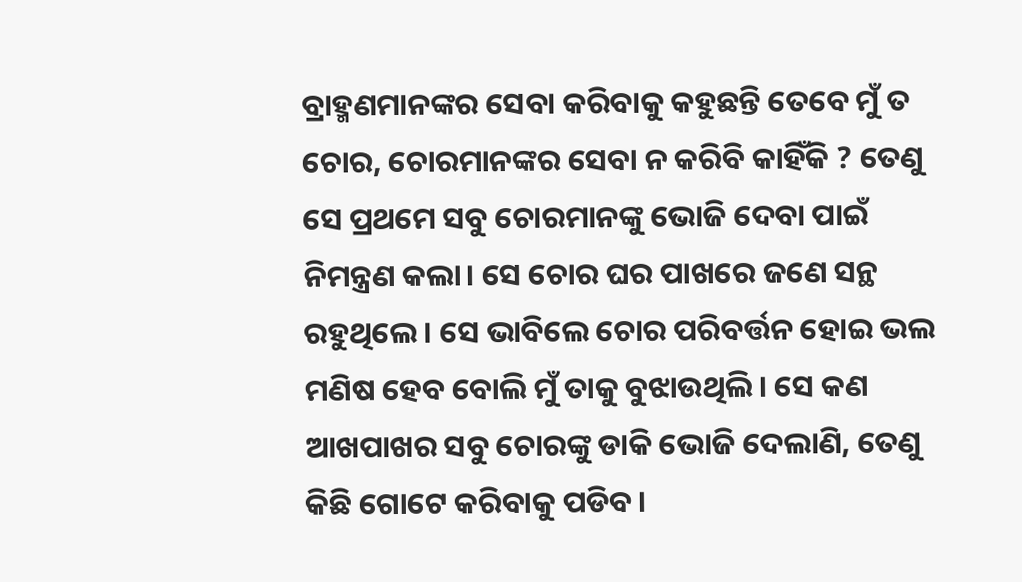ବ୍ରାହ୍ମଣମାନଙ୍କର ସେବା କରିବାକୁ କହୁଛନ୍ତି ତେବେ ମୁଁ ତ ଚୋର, ଚୋରମାନଙ୍କର ସେବା ନ କରିବି କାହିଁକି ? ତେଣୁ ସେ ପ୍ରଥମେ ସବୁ ଚୋରମାନଙ୍କୁ ଭୋଜି ଦେବା ପାଇଁ ନିମନ୍ତ୍ରଣ କଲା। ସେ ଚୋର ଘର ପାଖରେ ଜଣେ ସନ୍ଥ ରହୁଥିଲେ। ସେ ଭାବିଲେ ଚୋର ପରିବର୍ତ୍ତନ ହୋଇ ଭଲ ମଣିଷ ହେବ ବୋଲି ମୁଁ ତାକୁ ବୁଝାଉଥିଲି। ସେ କଣ ଆଖପାଖର ସବୁ ଚୋରଙ୍କୁ ଡାକି ଭୋଜି ଦେଲାଣି, ତେଣୁ କିଛି ଗୋଟେ କରିବାକୁ ପଡିବ।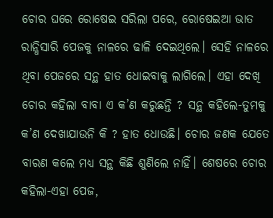ଚୋର ଘରେ ରୋଷେଇ ସରିଲା ପରେ, ରୋଷେଇଆ ଭାତ ରାନ୍ଧିସାରି ପେଜକୁ ନାଳରେ ଢାଳି ଦେଇଥିଲେ। ସେହି ନାଳରେ ଥିବା ପେଜରେ ସନ୍ଥ ହାତ ଧୋଇବାକୁ ଲାଗିଲେ। ଏହା ଦେଖି ଚୋର କହିଲା ବାବା ଏ କ’ଣ କରୁଛନ୍ତି ? ସନ୍ଥ କହିଲେ-ତୁମକୁ କ’ଣ ଦେଖାଯାଉନି କି ? ହାତ ଧୋଉଛି। ଚୋର ଜଣକ ଯେତେ ବାରଣ କଲେ ମଧ୍ୟ ସନ୍ଥ କିଛି ଶୁଣିଲେ ନାହିଁ। ଶେଷରେ ଚୋର କହିଲା-ଏହା ପେଜ,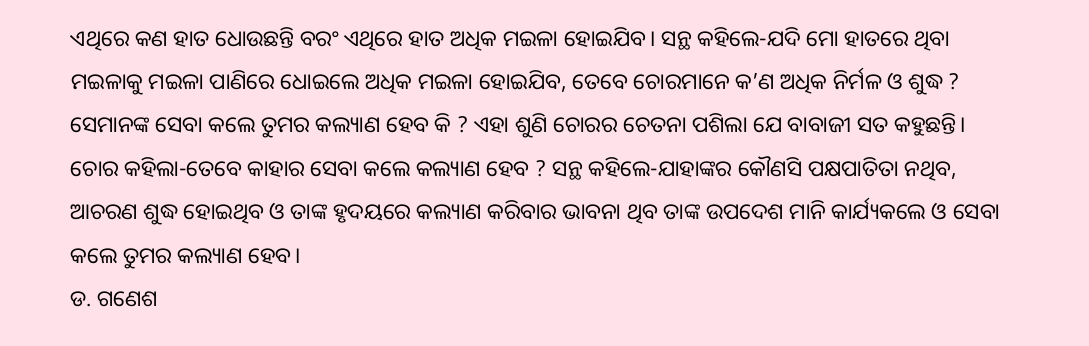ଏଥିରେ କଣ ହାତ ଧୋଉଛନ୍ତି ବରଂ ଏଥିରେ ହାତ ଅଧିକ ମଇଳା ହୋଇଯିବ। ସନ୍ଥ କହିଲେ-ଯଦି ମୋ ହାତରେ ଥିବା ମଇଳାକୁ ମଇଳା ପାଣିରେ ଧୋଇଲେ ଅଧିକ ମଇଳା ହୋଇଯିବ, ତେବେ ଚୋରମାନେ କ’ଣ ଅଧିକ ନିର୍ମଳ ଓ ଶୁଦ୍ଧ ? ସେମାନଙ୍କ ସେବା କଲେ ତୁମର କଲ୍ୟାଣ ହେବ କି ? ଏହା ଶୁଣି ଚୋରର ଚେତନା ପଶିଲା ଯେ ବାବାଜୀ ସତ କହୁଛନ୍ତି। ଚୋର କହିଲା-ତେବେ କାହାର ସେବା କଲେ କଲ୍ୟାଣ ହେବ ? ସନ୍ଥ କହିଲେ-ଯାହାଙ୍କର କୌଣସି ପକ୍ଷପାତିତା ନଥିବ, ଆଚରଣ ଶୁଦ୍ଧ ହୋଇଥିବ ଓ ତାଙ୍କ ହୃଦୟରେ କଲ୍ୟାଣ କରିବାର ଭାବନା ଥିବ ତାଙ୍କ ଉପଦେଶ ମାନି କାର୍ଯ୍ୟକଲେ ଓ ସେବା କଲେ ତୁମର କଲ୍ୟାଣ ହେବ।
ଡ. ଗଣେଶ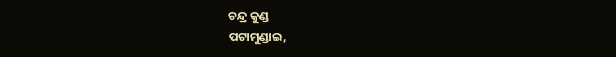ଚନ୍ଦ୍ର କୁଣ୍ଡ
ପଟାମୁଣ୍ଡାଇ,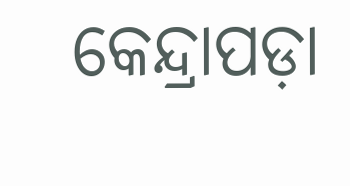କେନ୍ଦ୍ରାପଡ଼ା